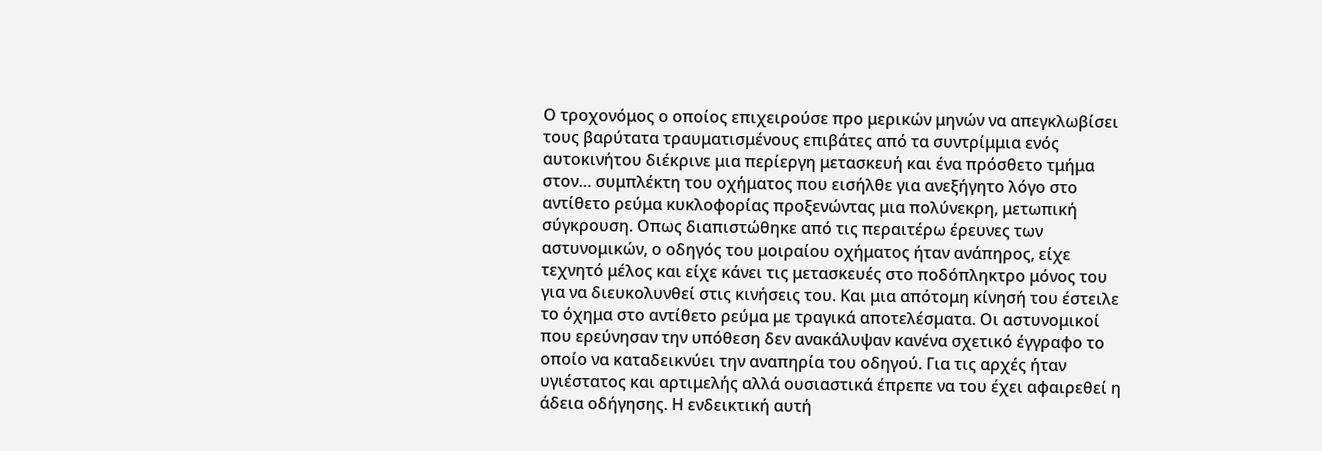Ο τροχονόμος ο οποίος επιχειρούσε προ μερικών μηνών να απεγκλωβίσει τους βαρύτατα τραυματισμένους επιβάτες από τα συντρίμμια ενός αυτοκινήτου διέκρινε μια περίεργη μετασκευή και ένα πρόσθετο τμήμα στον… συμπλέκτη του οχήματος που εισήλθε για ανεξήγητο λόγο στο αντίθετο ρεύμα κυκλοφορίας προξενώντας μια πολύνεκρη, μετωπική σύγκρουση. Οπως διαπιστώθηκε από τις περαιτέρω έρευνες των αστυνομικών, ο οδηγός του μοιραίου οχήματος ήταν ανάπηρος, είχε τεχνητό μέλος και είχε κάνει τις μετασκευές στο ποδόπληκτρο μόνος του για να διευκολυνθεί στις κινήσεις του. Και μια απότομη κίνησή του έστειλε το όχημα στο αντίθετο ρεύμα με τραγικά αποτελέσματα. Οι αστυνομικοί που ερεύνησαν την υπόθεση δεν ανακάλυψαν κανένα σχετικό έγγραφο το οποίο να καταδεικνύει την αναπηρία του οδηγού. Για τις αρχές ήταν υγιέστατος και αρτιμελής αλλά ουσιαστικά έπρεπε να του έχει αφαιρεθεί η άδεια οδήγησης. Η ενδεικτική αυτή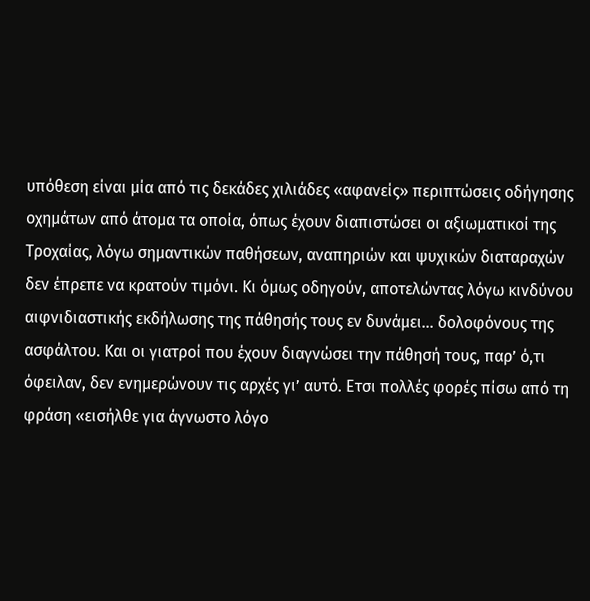υπόθεση είναι μία από τις δεκάδες χιλιάδες «αφανείς» περιπτώσεις οδήγησης οχημάτων από άτομα τα οποία, όπως έχουν διαπιστώσει οι αξιωματικοί της Τροχαίας, λόγω σημαντικών παθήσεων, αναπηριών και ψυχικών διαταραχών δεν έπρεπε να κρατούν τιμόνι. Κι όμως οδηγούν, αποτελώντας λόγω κινδύνου αιφνιδιαστικής εκδήλωσης της πάθησής τους εν δυνάμει… δολοφόνους της ασφάλτου. Και οι γιατροί που έχουν διαγνώσει την πάθησή τους, παρ’ ό,τι όφειλαν, δεν ενημερώνουν τις αρχές γι’ αυτό. Ετσι πολλές φορές πίσω από τη φράση «εισήλθε για άγνωστο λόγο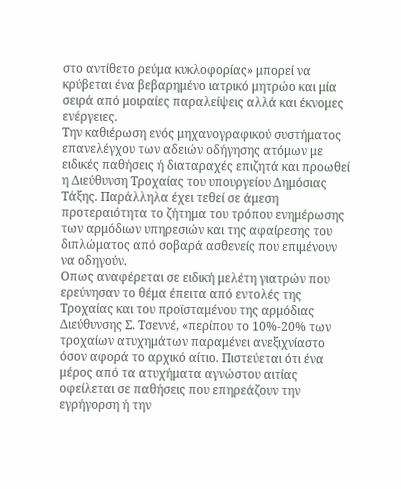στο αντίθετο ρεύμα κυκλοφορίας» μπορεί να κρύβεται ένα βεβαρημένο ιατρικό μητρώο και μία σειρά από μοιραίες παραλείψεις αλλά και έκνομες ενέργειες.
Την καθιέρωση ενός μηχανογραφικού συστήματος επανελέγχου των αδειών οδήγησης ατόμων με ειδικές παθήσεις ή διαταραχές επιζητά και προωθεί η Διεύθυνση Τροχαίας του υπουργείου Δημόσιας Τάξης. Παράλληλα έχει τεθεί σε άμεση προτεραιότητα το ζήτημα του τρόπου ενημέρωσης των αρμόδιων υπηρεσιών και της αφαίρεσης του διπλώματος από σοβαρά ασθενείς που επιμένουν να οδηγούν.
Οπως αναφέρεται σε ειδική μελέτη γιατρών που ερεύνησαν το θέμα έπειτα από εντολές της Τροχαίας και του προϊσταμένου της αρμόδιας Διεύθυνσης Σ. Τσεννέ, «περίπου το 10%-20% των τροχαίων ατυχημάτων παραμένει ανεξιχνίαστο όσον αφορά το αρχικό αίτιο. Πιστεύεται ότι ένα μέρος από τα ατυχήματα αγνώστου αιτίας οφείλεται σε παθήσεις που επηρεάζουν την εγρήγορση ή την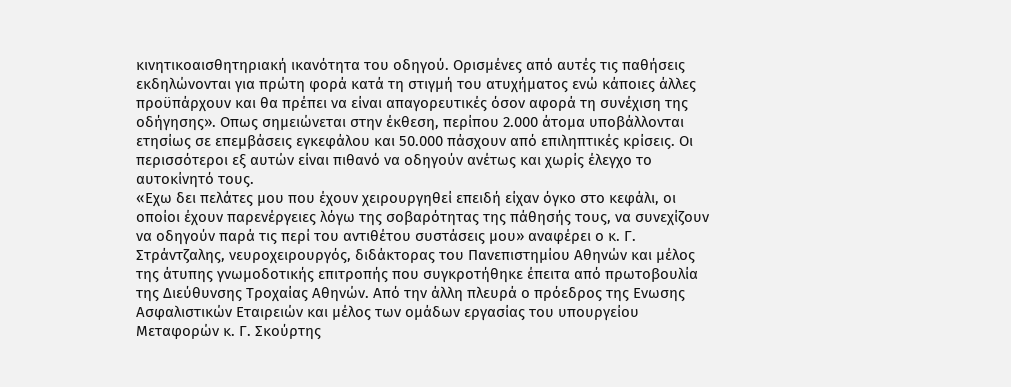κινητικοαισθητηριακή ικανότητα του οδηγού. Ορισμένες από αυτές τις παθήσεις εκδηλώνονται για πρώτη φορά κατά τη στιγμή του ατυχήματος ενώ κάποιες άλλες προϋπάρχουν και θα πρέπει να είναι απαγορευτικές όσον αφορά τη συνέχιση της οδήγησης». Οπως σημειώνεται στην έκθεση, περίπου 2.000 άτομα υποβάλλονται ετησίως σε επεμβάσεις εγκεφάλου και 50.000 πάσχουν από επιληπτικές κρίσεις. Οι περισσότεροι εξ αυτών είναι πιθανό να οδηγούν ανέτως και χωρίς έλεγχο το αυτοκίνητό τους.
«Εχω δει πελάτες μου που έχουν χειρουργηθεί επειδή είχαν όγκο στο κεφάλι, οι οποίοι έχουν παρενέργειες λόγω της σοβαρότητας της πάθησής τους, να συνεχίζουν να οδηγούν παρά τις περί του αντιθέτου συστάσεις μου» αναφέρει ο κ. Γ. Στράντζαλης, νευροχειρουργός, διδάκτορας του Πανεπιστημίου Αθηνών και μέλος της άτυπης γνωμοδοτικής επιτροπής που συγκροτήθηκε έπειτα από πρωτοβουλία της Διεύθυνσης Τροχαίας Αθηνών. Από την άλλη πλευρά ο πρόεδρος της Ενωσης Ασφαλιστικών Εταιρειών και μέλος των ομάδων εργασίας του υπουργείου Μεταφορών κ. Γ. Σκούρτης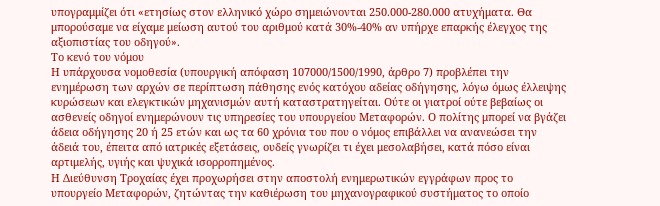υπογραμμίζει ότι «ετησίως στον ελληνικό χώρο σημειώνονται 250.000-280.000 ατυχήματα. Θα μπορούσαμε να είχαμε μείωση αυτού του αριθμού κατά 30%-40% αν υπήρχε επαρκής έλεγχος της αξιοπιστίας του οδηγού».
Το κενό του νόμου
Η υπάρχουσα νομοθεσία (υπουργική απόφαση 107000/1500/1990, άρθρο 7) προβλέπει την ενημέρωση των αρχών σε περίπτωση πάθησης ενός κατόχου αδείας οδήγησης, λόγω όμως έλλειψης κυρώσεων και ελεγκτικών μηχανισμών αυτή καταστρατηγείται. Ούτε οι γιατροί ούτε βεβαίως οι ασθενείς οδηγοί ενημερώνουν τις υπηρεσίες του υπουργείου Μεταφορών. Ο πολίτης μπορεί να βγάζει άδεια οδήγησης 20 ή 25 ετών και ως τα 60 χρόνια του που ο νόμος επιβάλλει να ανανεώσει την άδειά του, έπειτα από ιατρικές εξετάσεις, ουδείς γνωρίζει τι έχει μεσολαβήσει, κατά πόσο είναι αρτιμελής, υγιής και ψυχικά ισορροπημένος.
Η Διεύθυνση Τροχαίας έχει προχωρήσει στην αποστολή ενημερωτικών εγγράφων προς το υπουργείο Μεταφορών, ζητώντας την καθιέρωση του μηχανογραφικού συστήματος το οποίο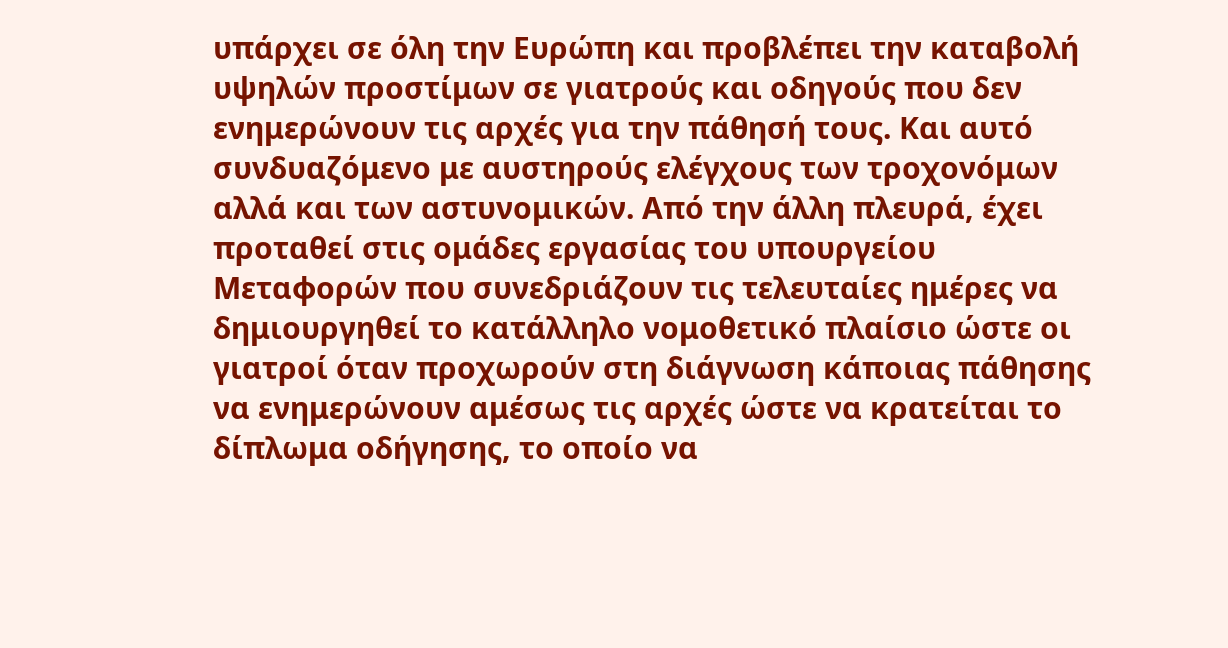υπάρχει σε όλη την Ευρώπη και προβλέπει την καταβολή υψηλών προστίμων σε γιατρούς και οδηγούς που δεν ενημερώνουν τις αρχές για την πάθησή τους. Και αυτό συνδυαζόμενο με αυστηρούς ελέγχους των τροχονόμων αλλά και των αστυνομικών. Από την άλλη πλευρά, έχει προταθεί στις ομάδες εργασίας του υπουργείου Μεταφορών που συνεδριάζουν τις τελευταίες ημέρες να δημιουργηθεί το κατάλληλο νομοθετικό πλαίσιο ώστε οι γιατροί όταν προχωρούν στη διάγνωση κάποιας πάθησης να ενημερώνουν αμέσως τις αρχές ώστε να κρατείται το δίπλωμα οδήγησης, το οποίο να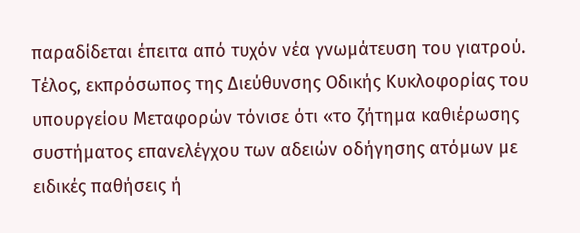παραδίδεται έπειτα από τυχόν νέα γνωμάτευση του γιατρού. Τέλος, εκπρόσωπος της Διεύθυνσης Οδικής Κυκλοφορίας του υπουργείου Μεταφορών τόνισε ότι «το ζήτημα καθιέρωσης συστήματος επανελέγχου των αδειών οδήγησης ατόμων με ειδικές παθήσεις ή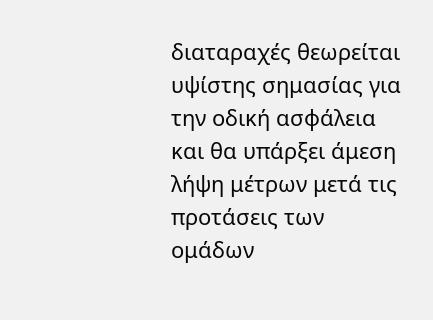διαταραχές θεωρείται υψίστης σημασίας για την οδική ασφάλεια και θα υπάρξει άμεση λήψη μέτρων μετά τις προτάσεις των ομάδων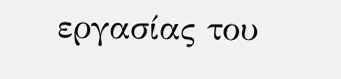εργασίας του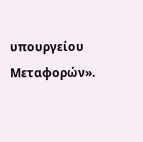υπουργείου Μεταφορών».